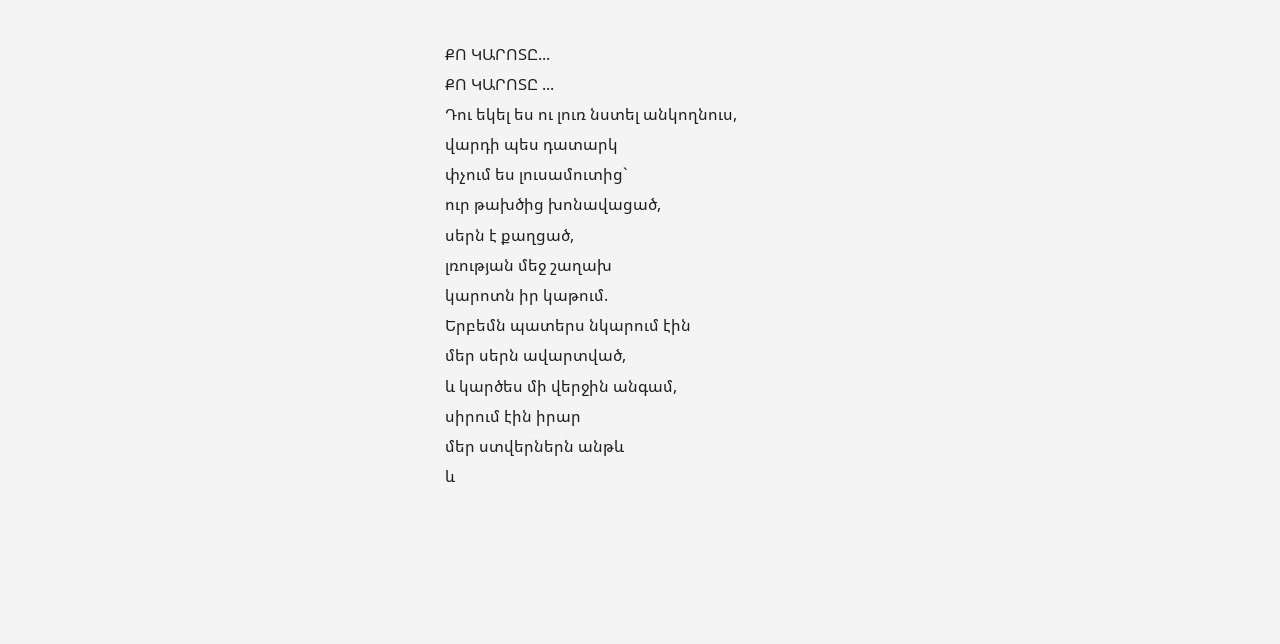ՔՈ ԿԱՐՈՏԸ...
ՔՈ ԿԱՐՈՏԸ ...
Դու եկել ես ու լուռ նստել անկողնուս,
վարդի պես դատարկ
փչում ես լուսամուտից`
ուր թախծից խոնավացած,
սերն է քաղցած,
լռության մեջ շաղախ
կարոտն իր կաթում.
Երբեմն պատերս նկարում էին
մեր սերն ավարտված,
և կարծես մի վերջին անգամ,
սիրում էին իրար
մեր ստվերներն անթև
և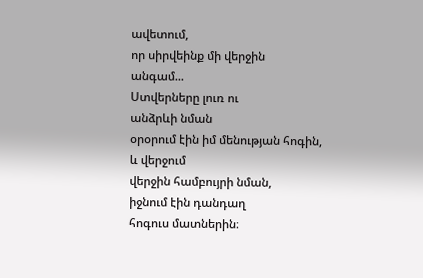ավետում,
որ սիրվեինք մի վերջին
անգամ...
Ստվերները լուռ ու
անձրևի նման
օրօրում էին իմ մենության հոգին,
և վերջում
վերջին համբույրի նման,
իջնում էին դանդաղ
հոգուս մատներին։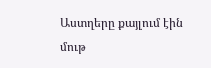Աստղերը քայլում էին մութ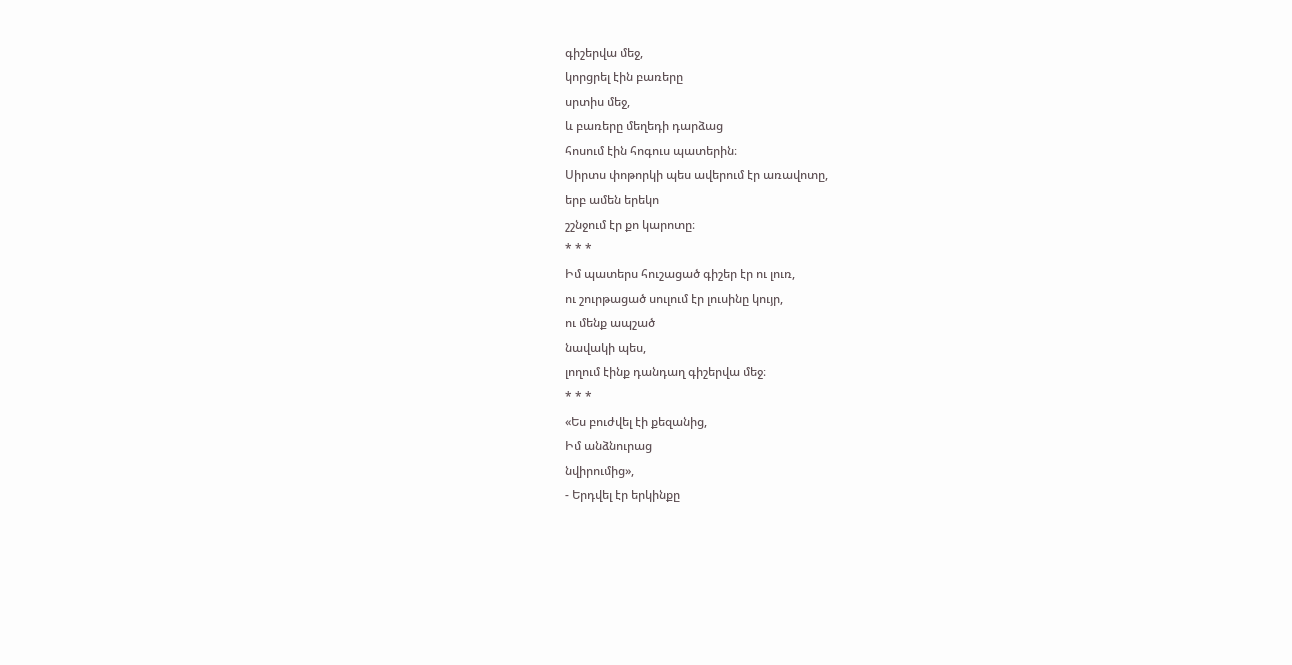գիշերվա մեջ,
կորցրել էին բառերը
սրտիս մեջ,
և բառերը մեղեդի դարձաց
հոսում էին հոգուս պատերին։
Սիրտս փոթորկի պես ավերում էր առավոտը,
երբ ամեն երեկո
շշնջում էր քո կարոտը։
* * *
Իմ պատերս հուշացած գիշեր էր ու լուռ,
ու շուրթացած սուլում էր լուսինը կույր,
ու մենք ապշած
նավակի պես,
լողում էինք դանդաղ գիշերվա մեջ։
* * *
«Ես բուժվել էի քեզանից,
Իմ անձնուրաց
նվիրումից»,
- Երդվել էր երկինքը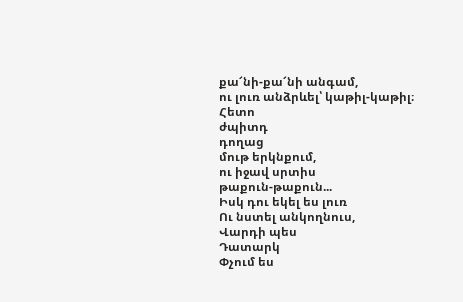քա՜նի-քա՜նի անգամ,
ու լուռ անձրևել՝ կաթիլ-կաթիլ։
Հետո
ժպիտդ
դողաց
մութ երկնքում,
ու իջավ սրտիս
թաքուն-թաքուն...
Իսկ դու եկել ես լուռ
Ու նստել անկողնուս,
Վարդի պես
Դատարկ
Փչում ես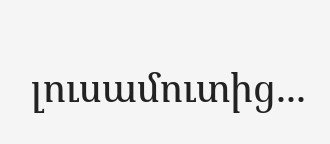լուսամուտից...